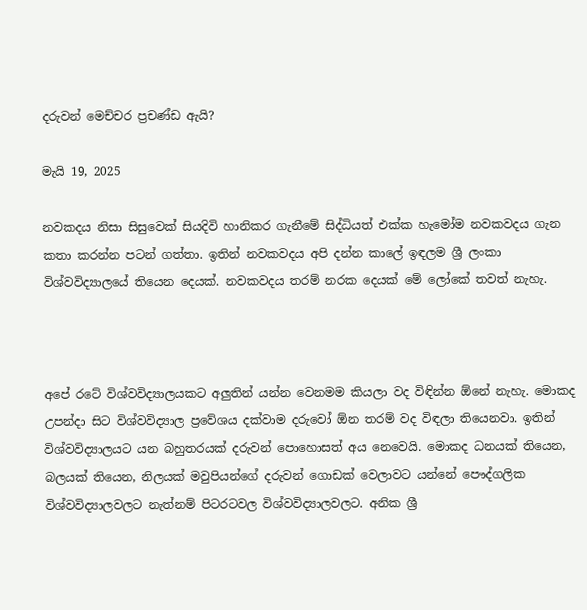දරුවන් මෙච්චර ප්‍රචණ්ඩ ඇයි?

මැයි 19, 2025

නවකදය නිසා සිසුවෙක් සියදිවි හානිකර ගැනීමේ සිද්ධියත් එක්ක හැමෝම නවකවදය ගැන කතා කරන්න පටන් ගත්තා. ඉතින් නවකවදය අපි දන්න කාලේ ඉඳලම ශ්‍රී ලංකා විශ්වවිද්‍යාලයේ තියෙන දෙයක්. නවකවදය තරම් නරක දෙයක් මේ ලෝකේ තවත් නැහැ.



අපේ රටේ විශ්වවිද්‍යාලයකට අලුතින් යන්න වෙනමම කියලා වද විඳින්න ඕනේ නැහැ. මොකද උපන්දා සිට විශ්වවිද්‍යාල ප්‍රවේශය දක්වාම දරුවෝ ඕන තරම් වද විඳලා තියෙනවා. ඉතින් විශ්වවිද්‍යාලයට යන බහුතරයක් දරුවන් පොහොසත් අය නෙවෙයි. මොකද ධනයක් තියෙන, බලයක් තියෙන, නිලයක් මවුපියන්ගේ දරුවන් ගොඩක් වෙලාවට යන්නේ පෞද්ගලික විශ්වවිද්‍යාලවලට නැත්නම් පිටරටවල විශ්වවිද්‍යාලවලට. අනික ශ්‍රී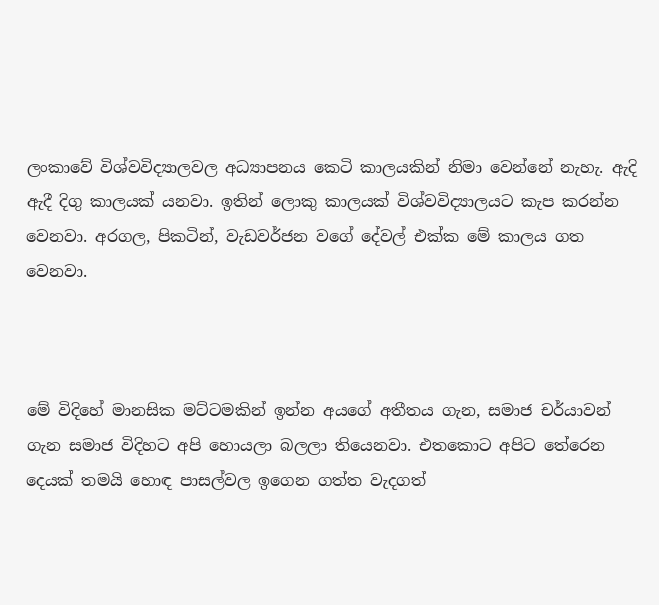ලංකාවේ විශ්වවිද්‍යාලවල අධ්‍යාපනය කෙටි කාලයකින් නිමා වෙන්නේ නැහැ. ඇදි ඇදී දිගු කාලයක් යනවා. ඉතින් ලොකු කාලයක් විශ්වවිද්‍යාලයට කැප කරන්න වෙනවා. අරගල, පිකටින්, වැඩවර්ජන වගේ දේවල් එක්ක මේ කාලය ගත වෙනවා.



මේ විදිහේ මානසික මට්ටමකින් ඉන්න අයගේ අතීතය ගැන, සමාජ චර්යාවන් ගැන සමාජ විදිහට අපි හොයලා බලලා තියෙනවා. එතකොට අපිට තේරෙන දෙයක් තමයි හොඳ පාසල්වල ඉගෙන ගත්ත වැදගත්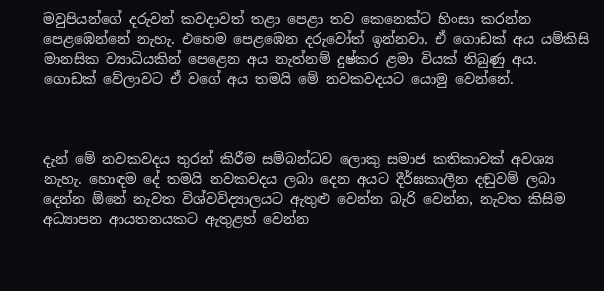මවුපියන්ගේ දරුවන් කවදාවත් තළා පෙළා තව කෙනෙක්ට හිංසා කරන්න පෙළඹෙන්නේ නැහැ. එහෙම පෙළඹෙන දරුවෝත් ඉන්නවා. ඒ ගොඩක් අය යම්කිසි මානසික ව්‍යාධියකින් පෙළෙන අය නැත්නම් දුෂ්කර ළමා වියක් තිබුණු අය. ගොඩක් වේලාවට ඒ වගේ අය තමයි මේ නවකවදයට යොමු වෙන්නේ.



දැන් මේ නවකවදය තුරන් කිරීම සම්බන්ධව ලොකු සමාජ කතිකාවක් අවශ්‍ය නැහැ. හොඳම දේ තමයි නවකවදය ලබා දෙන අයට දීර්ඝකාලීන දඬුවම් ලබා දෙන්න ඕනේ නැවත විශ්වවිද්‍යාලයට ඇතුළු වෙන්න බැරි වෙන්න, නැවත කිසිම අධ්‍යාපන ආයතනයකට ඇතුළත් වෙන්න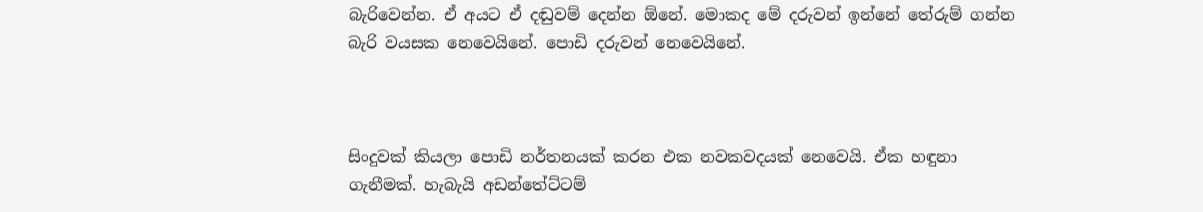බැරිවෙන්න. ඒ අයට ඒ දඬුවම් දෙන්න ඕනේ. මොකද මේ දරුවන් ඉන්නේ තේරුම් ගන්න බැරි වයසක නෙවෙයිනේ. පොඩි දරුවන් නෙවෙයිනේ.



සිංදුවක් කියලා පොඩි නර්තනයක් කරන එක නවකවදයක් නෙවෙයි. ඒක හඳුනා ගැනීමක්. හැබැයි අඩන්තේට්ටම්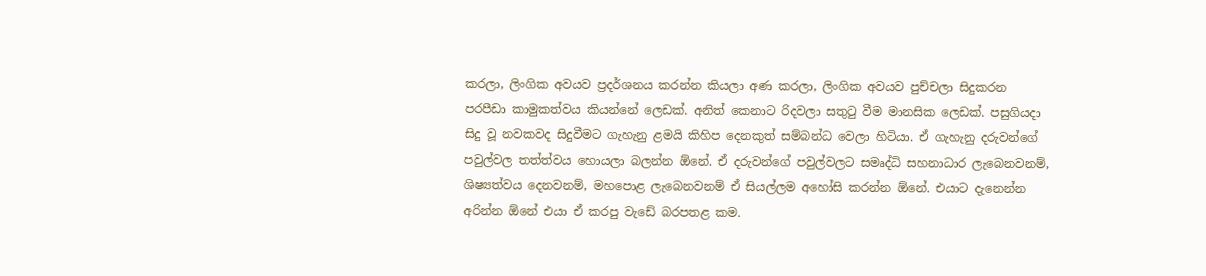කරලා, ලිංගික අවයව ප්‍රදර්ශනය කරන්න කියලා අණ කරලා, ලිංගික අවයව පුච්චලා සිදුකරන පරපීඩා කාමුකත්වය කියන්නේ ලෙඩක්. අනිත් කෙනාට රිදවලා සතුටු වීම මානසික ලෙඩක්. පසුගියදා සිදු වූ නවකවද සිදුවීමට ගැහැනු ළමයි කිහිප දෙනකුත් සම්බන්ධ වෙලා හිටියා. ඒ ගැහැනු දරුවන්ගේ පවුල්වල තත්ත්වය හොයලා බලන්න ඕනේ. ඒ දරුවන්ගේ පවුල්වලට සමෘද්ධි සහනාධාර ලැබෙනවනම්, ශිෂ්‍යත්වය දෙනවනම්, මහපොළ ලැබෙනවනම් ඒ සියල්ලම අහෝසි කරන්න ඕනේ. එයාට දැනෙන්න අරින්න ඕනේ එයා ඒ කරපු වැඩේ බරපතළ කම.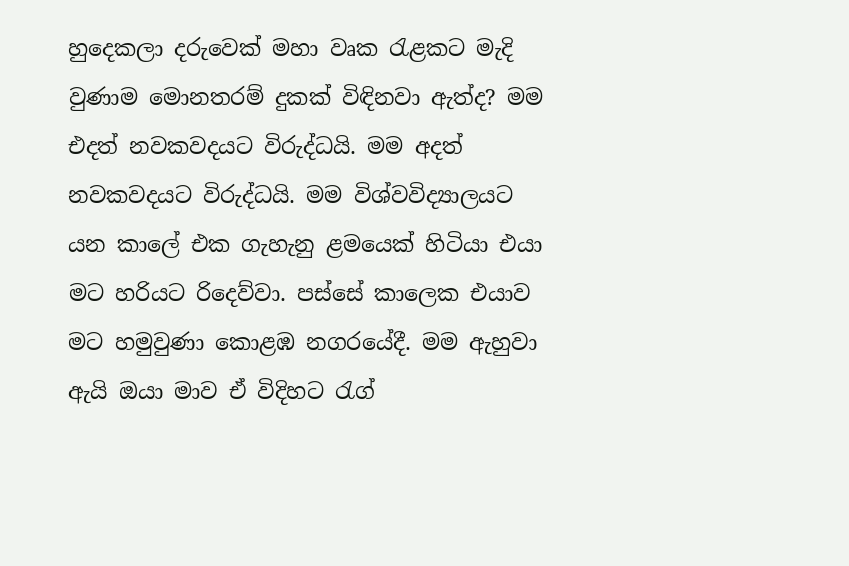හුදෙකලා දරුවෙක් මහා වෘක රැළකට මැදි වුණාම මොනතරම් දුකක් විඳිනවා ඇත්ද? මම එදත් නවකවදයට විරුද්ධයි. මම අදත් නවකවදයට විරුද්ධයි. මම විශ්වවිද්‍යාලයට යන කාලේ එක ගැහැනු ළමයෙක් හිටියා එයා මට හරියට රිදෙව්වා. පස්සේ කාලෙක එයාව මට හමුවුණා කොළඹ නගරයේදී. මම ඇහුවා ඇයි ඔයා මාව ඒ විදිහට රැග්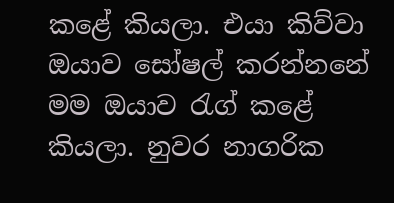කළේ කියලා. එයා කිව්වා ඔයාව සෝෂල් කරන්නනේ මම ඔයාව රැග් කළේ කියලා. නුවර නාගරික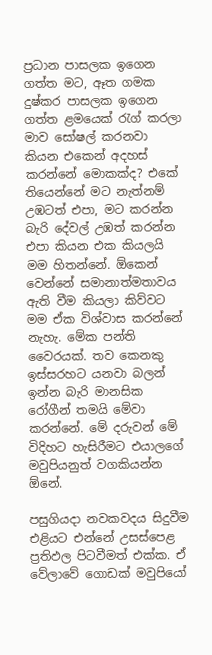ප්‍රධාන පාසලක ඉගෙන ගත්ත මට, ඈත ගමක දුෂ්කර පාසලක ඉගෙන ගත්ත ළමයෙක් රැග් කරලා මාව සෝෂල් කරනවා කියන එකෙන් අදහස් කරන්නේ මොකක්ද? එකේ තියෙන්නේ මට නැත්නම් උඹටත් එපා, මට කරන්න බැරි දේවල් උඹත් කරන්න එපා කියන එක කියලයි මම හිතන්නේ. ඕකෙන් වෙන්නේ සමානාත්මතාවය ඇති වීම කියලා කිව්වට මම ඒක විශ්වාස කරන්නේ නැහැ. මේක පන්ති වෛරයක්. තව කෙනකු ඉස්සරහට යනවා බලන් ඉන්න බැරි මානසික රෝගීන් තමයි මේවා කරන්නේ. මේ දරුවන් මේ විදිහට හැසිරීමට එයාලගේ මවුපියනුත් වගකියන්න ඕනේ.

පසුගියදා නවකවදය සිදුවීම එළියට එන්නේ උසස්පෙළ ප්‍රතිඵල පිටවීමත් එක්ක. ඒ වේලාවේ ගොඩක් මවුපියෝ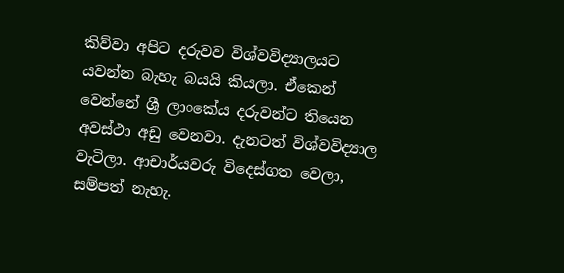කිව්වා අපිට දරුවව විශ්වවිද්‍යාලයට යවන්න බැහැ බයයි කියලා. ඒකෙන් වෙන්නේ ශ්‍රී ලාංකේය දරුවන්ට තියෙන අවස්ථා අඩු වෙනවා. දැනටත් විශ්වවිද්‍යාල වැටිලා. ආචාර්යවරු විදෙස්ගත වෙලා, සම්පත් නැහැ.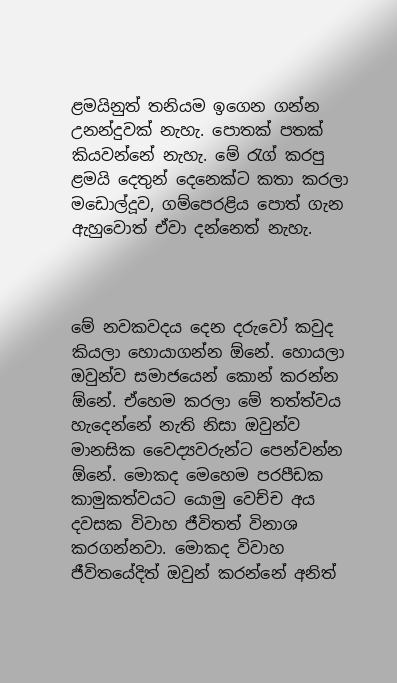ළමයිනුත් තනියම ඉගෙන ගන්න උනන්දුවක් නැහැ. පොතක් පතක් කියවන්නේ නැහැ. මේ රැග් කරපු ළමයි දෙතුන් දෙනෙක්ට කතා කරලා මඩොල්දූව, ගම්පෙරළිය පොත් ගැන ඇහුවොත් ඒවා දන්නෙත් නැහැ.



මේ නවකවදය දෙන දරුවෝ කවුද කියලා හොයාගන්න ඕනේ. හොයලා ඔවුන්ව සමාජයෙන් කොන් කරන්න ඕනේ. ඒහෙම කරලා මේ තත්ත්වය හැදෙන්නේ නැති නිසා ඔවුන්ව මානසික වෛද්‍යවරුන්ට පෙන්වන්න ඕනේ. මොකද මෙහෙම පරපීඩක කාමුකත්වයට යොමු වෙච්ච අය දවසක විවාහ ජීවිතත් විනාශ කරගන්නවා. මොකද විවාහ ජීවිතයේදිත් ඔවුන් කරන්නේ අනිත්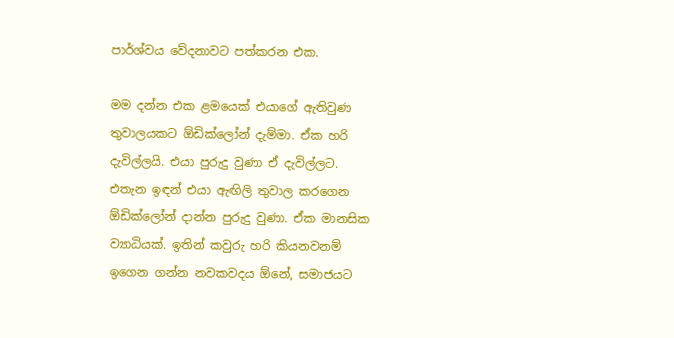පාර්ශ්වය වේදනාවට පත්කරන එක.

මම දන්න එක ළමයෙක් එයාගේ ඇතිවුණ තුවාලයකට ඕඩික්ලෝන් දැම්මා. ඒක හරි දැවිල්ලයි. එයා පුරුදු වුණා ඒ දැවිල්ලට. එතැන ඉඳන් එයා ඇඟිලි තුවාල කරගෙන ඕඩික්ලෝන් දාන්න පුරුදු වුණා. ඒක මානසික ව්‍යාධියක්. ඉතින් කවුරු හරි කියනවනම් ඉගෙන ගන්න නවකවදය ඕනේ, සමාජයට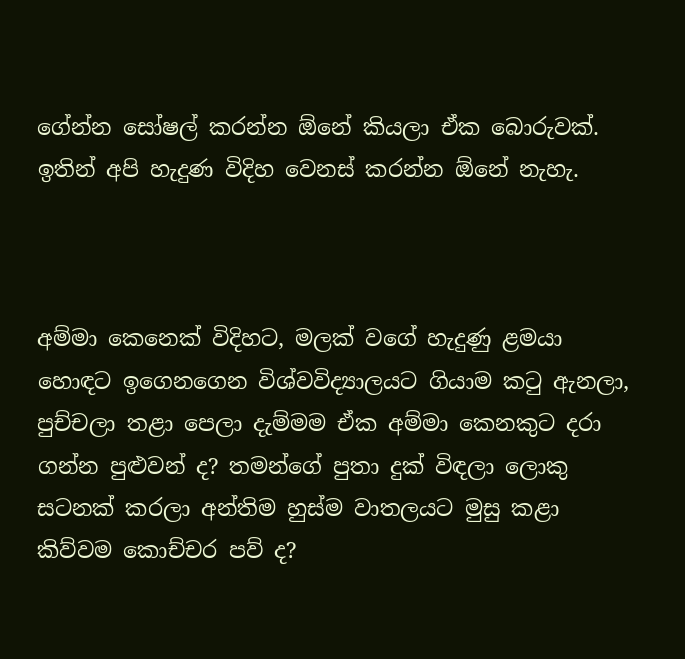ගේන්න සෝෂල් කරන්න ඕනේ කියලා ඒක බොරුවක්. ඉතින් අපි හැදුණ විදිහ වෙනස් කරන්න ඕනේ නැහැ.



අම්මා කෙනෙක් විදිහට, මලක් වගේ හැදුණු ළමයා හොඳට ඉගෙනගෙන විශ්වවිද්‍යාලයට ගියාම කටු ඇනලා, පුච්චලා තළා පෙලා දැම්මම ඒක අම්මා කෙනකුට දරා ගන්න පුළුවන් ද? තමන්ගේ පුතා දුක් විඳලා ලොකු සටනක් කරලා අන්තිම හුස්ම වාතලයට මුසු කළා කිව්වම කොච්චර පව් ද?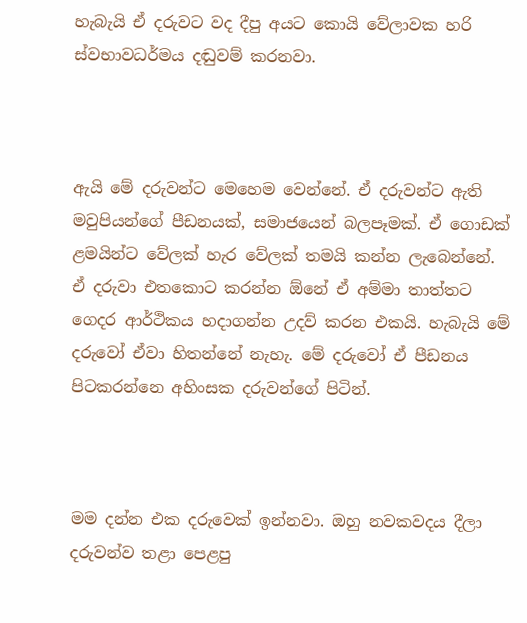හැබැයි ඒ දරුවට වද දීපු අයට කොයි වේලාවක හරි ස්වභාවධර්මය දඬුවම් කරනවා.



ඇයි මේ දරුවන්ට මෙහෙම වෙන්නේ. ඒ දරුවන්ට ඇති මවුපියන්ගේ පීඩනයක්, සමාජයෙන් බලපෑමක්. ඒ ගොඩක් ළමයින්ට වේලක් හැර වේලක් තමයි කන්න ලැබෙන්නේ. ඒ දරුවා එතකොට කරන්න ඕනේ ඒ අම්මා තාත්තට ගෙදර ආර්ථිකය හදාගන්න උදව් කරන එකයි. හැබැයි මේ දරුවෝ ඒවා හිතන්නේ නැහැ. මේ දරුවෝ ඒ පීඩනය පිටකරන්නෙ අහිංසක දරුවන්ගේ පිටින්.



මම දන්න එක දරුවෙක් ඉන්නවා. ඔහු නවකවදය දීලා දරුවන්ව තළා පෙළපු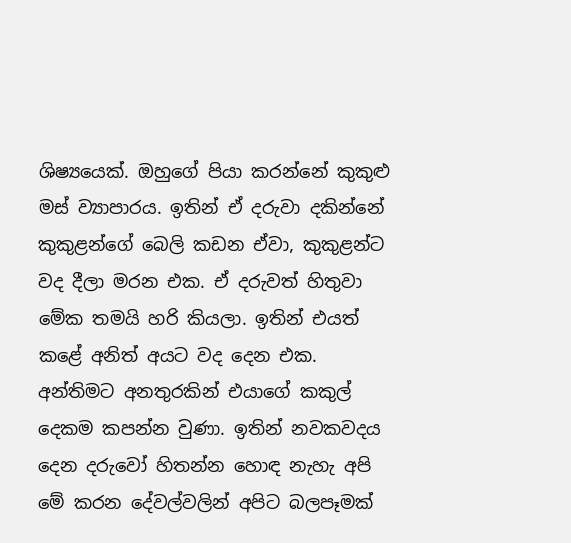ශිෂ්‍යයෙක්. ඔහුගේ පියා කරන්නේ කුකුළු මස් ව්‍යාපාරය. ඉතින් ඒ දරුවා දකින්නේ කුකුළන්ගේ බෙලි කඩන ඒවා, කුකුළන්ට වද දීලා මරන එක. ඒ දරුවත් හිතුවා මේක තමයි හරි කියලා. ඉතින් එයත් කළේ අනිත් අයට වද දෙන එක. අන්තිමට අනතුරකින් එයාගේ කකුල් දෙකම කපන්න වුණා. ඉතින් නවකවදය දෙන දරුවෝ හිතන්න හොඳ නැහැ අපි මේ කරන දේවල්වලින් අපිට බලපෑමක්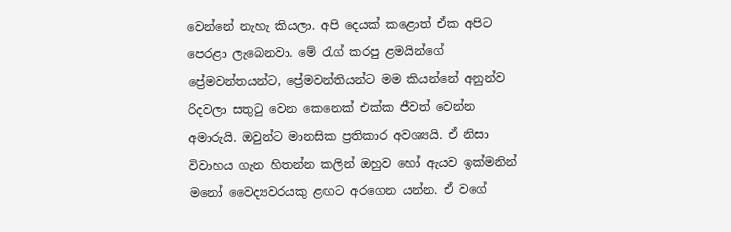වෙන්නේ නැහැ කියලා. අපි දෙයක් කළොත් ඒක අපිට පෙරළා ලැබෙනවා. මේ රැග් කරපු ළමයින්ගේ ප්‍රේමවන්තයන්ට, ප්‍රේමවන්තියන්ට මම කියන්නේ අනුන්ව රිදවලා සතුටු වෙන කෙනෙක් එක්ක ජීවත් වෙන්න අමාරුයි. ඔවුන්ට මානසික ප්‍රතිකාර අවශ්‍යයි. ඒ නිසා විවාහය ගැන හිතන්න කලින් ඔහුව හෝ ඇයව ඉක්මනින් මනෝ වෛද්‍යවරයකු ළඟට අරගෙන යන්න. ඒ වගේ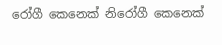රෝගී කෙනෙක් නිරෝගී කෙනෙක්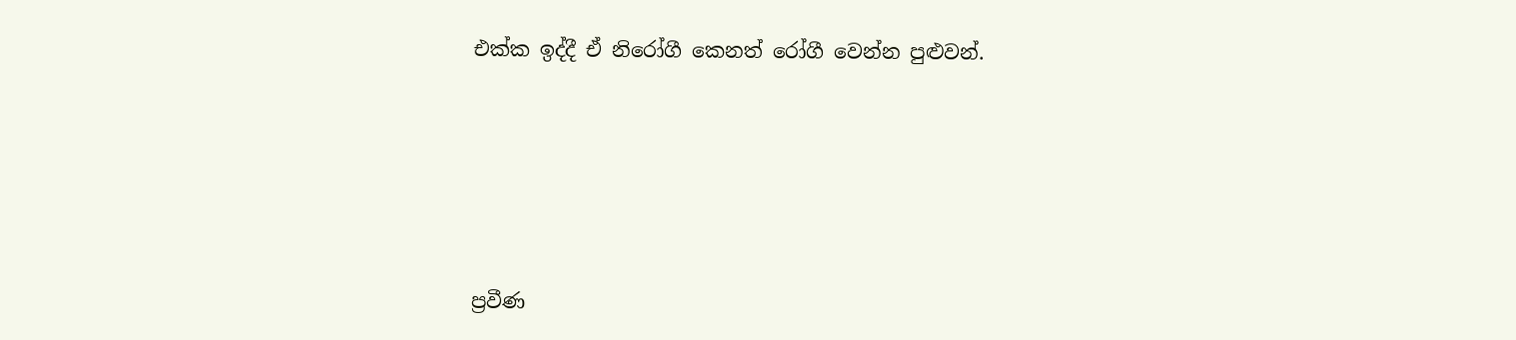එක්ක ඉද්දී ඒ නිරෝගී කෙනත් රෝගී වෙන්න පුළුවන්.





ප්‍රවීණ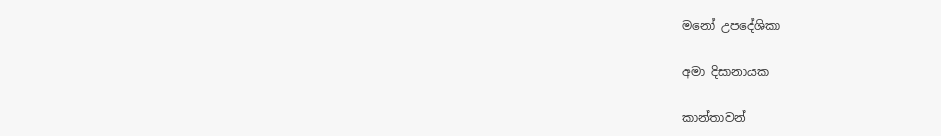මනෝ උපදේශිකා

අමා දිසානායක

කාන්තාවන්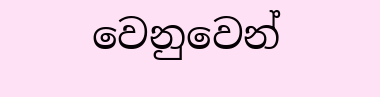වෙනුවෙන්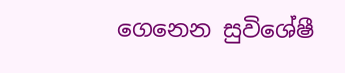ගෙනෙන සුවිශේෂී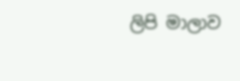ලිපි මාලාව